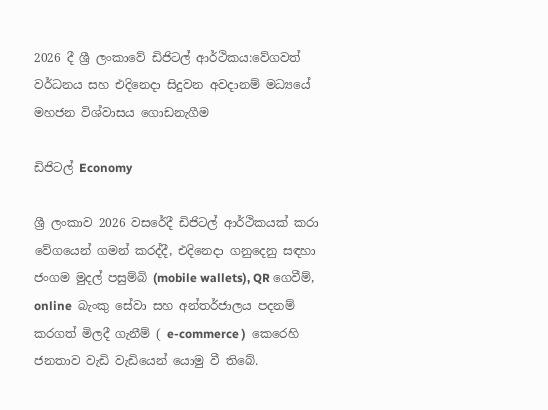2026 දී ශ්‍රී ලංකාවේ ඩිජිටල් ආර්ථිකය:වේගවත් වර්ධනය සහ එදිනෙදා සිදුවන අවදානම් මධ්‍යයේ මහජන විශ්වාසය ගොඩනැගීම

ඩිජිටල් Economy

ශ්‍රී ලංකාව 2026 වසරේදී ඩිජිටල් ආර්ථිකයක් කරා වේගයෙන් ගමන් කරද්දී, එදිනෙදා ගනුදෙනු සඳහා ජංගම මුදල් පසුම්බි (mobile wallets), QR ගෙවීම්, online  බැංකු සේවා සහ අන්තර්ජාලය පදනම් කරගත් මිලදී ගැනීම් ( e-commerce )  කෙරෙහි ජනතාව වැඩි වැඩියෙන් යොමු වී තිබේ.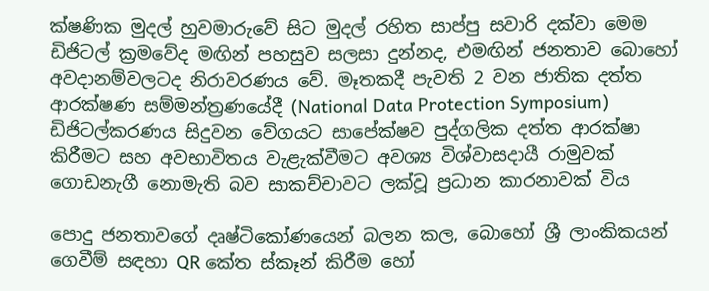ක්ෂණික මුදල් හුවමාරුවේ සිට මුදල් රහිත සාප්පු සවාරි දක්වා මෙම ඩිජිටල් ක්‍රමවේද මඟින් පහසුව සලසා දුන්නද, එමඟින් ජනතාව බොහෝ අවදානම්වලටද නිරාවරණය වේ. මෑතකදී පැවති 2 වන ජාතික දත්ත ආරක්ෂණ සම්මන්ත්‍රණයේදී (National Data Protection Symposium)   ඩිජිටල්කරණය සිදුවන වේගයට සාපේක්ෂව පුද්ගලික දත්ත ආරක්ෂා කිරීමට සහ අවභාවිතය වැළැක්වීමට අවශ්‍ය විශ්වාසදායී රාමුවක් ගොඩනැගී නොමැති බව සාකච්චාවට ලක්වූ ප්‍රධාන කාරනාවක් විය

පොදු ජනතාවගේ දෘෂ්ටිකෝණයෙන් බලන කල, බොහෝ ශ්‍රී ලාංකිකයන් ගෙවීම් සඳහා QR කේත ස්කෑන් කිරීම හෝ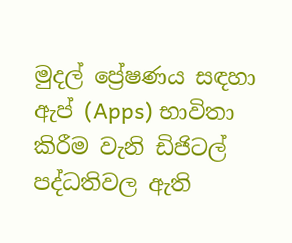මුදල් ප්‍රේෂණය සඳහා ඇප් (Apps) භාවිතා කිරීම වැනි ඩිජිටල් පද්ධතිවල ඇති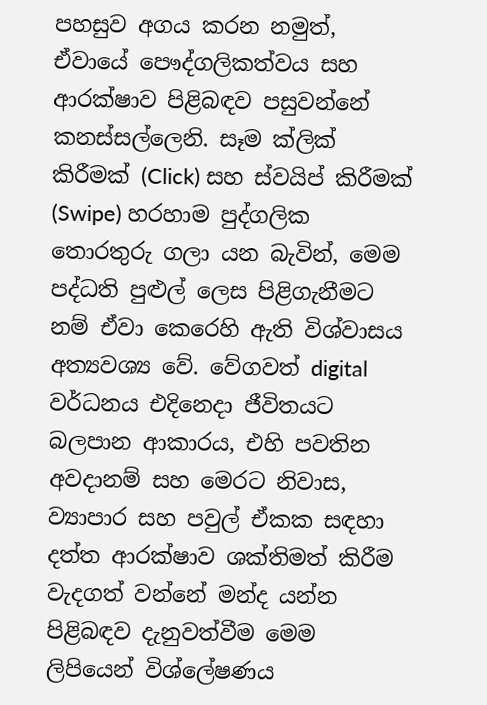පහසුව අගය කරන නමුත්, ඒවායේ පෞද්ගලිකත්වය සහ ආරක්ෂාව පිළිබඳව පසුවන්නේ කනස්සල්ලෙනි. සෑම ක්ලික් කිරීමක් (Click) සහ ස්වයිප් කිරීමක් (Swipe) හරහාම පුද්ගලික තොරතුරු ගලා යන බැවින්, මෙම පද්ධති පුළුල් ලෙස පිළිගැනීමට නම් ඒවා කෙරෙහි ඇති විශ්වාසය අත්‍යවශ්‍ය වේ. වේගවත් digital වර්ධනය එදිනෙදා ජීවිතයට බලපාන ආකාරය, එහි පවතින අවදානම් සහ මෙරට නිවාස, ව්‍යාපාර සහ පවුල් ඒකක සඳහා දත්ත ආරක්ෂාව ශක්තිමත් කිරීම වැදගත් වන්නේ මන්ද යන්න පිළිබඳව දැනුවත්වීම මෙම ලිපියෙන් විශ්ලේෂණය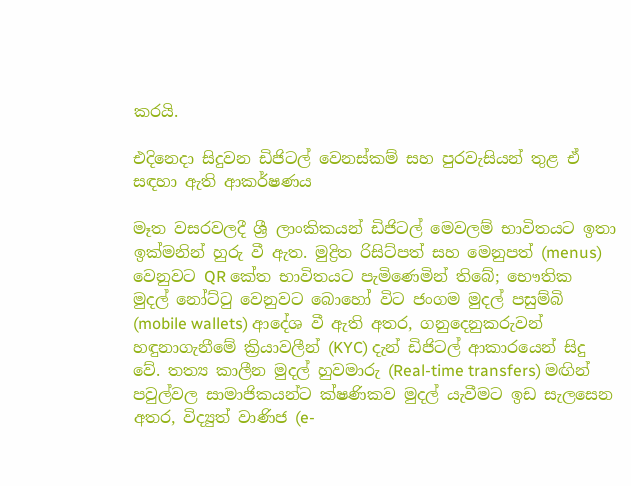කරයි.

එදිනෙදා සිදුවන ඩිජිටල් වෙනස්කම් සහ පුරවැසියන් තුළ ඒ සඳහා ඇති ආකර්ෂණය

මෑත වසරවලදී ශ්‍රී ලාංකිකයන් ඩිජිටල් මෙවලම් භාවිතයට ඉතා ඉක්මනින් හුරු වී ඇත. මුද්‍රිත රිසිට්පත් සහ මෙනුපත් (menus) වෙනුවට QR කේත භාවිතයට පැමිණෙමින් තිබේ; භෞතික මුදල් නෝට්ටු වෙනුවට බොහෝ විට ජංගම මුදල් පසුම්බි (mobile wallets) ආදේශ වී ඇති අතර, ගනුදෙනුකරුවන් හඳුනාගැනීමේ ක්‍රියාවලීන් (KYC) දැන් ඩිජිටල් ආකාරයෙන් සිදු වේ. තත්‍ය කාලීන මුදල් හුවමාරු (Real-time transfers) මඟින් පවුල්වල සාමාජිකයන්ට ක්ෂණිකව මුදල් යැවීමට ඉඩ සැලසෙන අතර, විද්‍යුත් වාණිජ (e-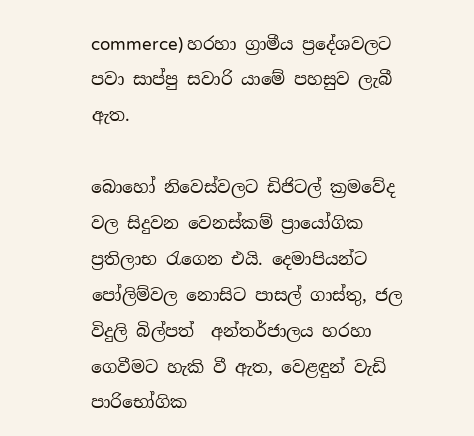commerce) හරහා ග්‍රාමීය ප්‍රදේශවලට පවා සාප්පු සවාරි යාමේ පහසුව ලැබී ඇත.

බොහෝ නිවෙස්වලට ඩිජිටල් ක්‍රමවේද වල සිදුවන වෙනස්කම් ප්‍රායෝගික ප්‍රතිලාභ රැගෙන එයි. දෙමාපියන්ට පෝලිම්වල නොසිට පාසල් ගාස්තු, ජල  විදුලි බිල්පත්  අන්තර්ජාලය හරහා ගෙවීමට හැකි වී ඇත, වෙළඳුන් වැඩි පාරිභෝගික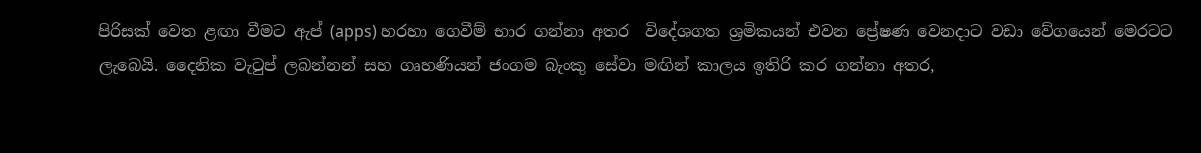පිරිසක් වෙත ළඟා වීමට ඇප් (apps) හරහා ගෙවීම් භාර ගන්නා අතර  විදේශගත ශ්‍රමිකයන් එවන ප්‍රේෂණ වෙනදාට වඩා වේගයෙන් මෙරටට ලැබෙයි. දෛනික වැටුප් ලබන්නන් සහ ගෘහණියන් ජංගම බැංකු සේවා මඟින් කාලය ඉතිරි කර ගන්නා අතර,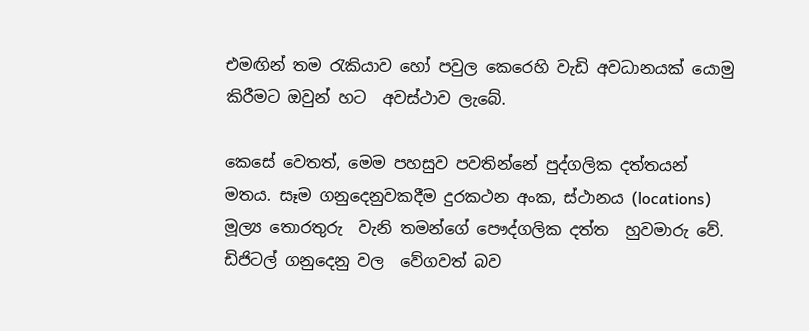එමඟින් තම රැකියාව හෝ පවුල කෙරෙහි වැඩි අවධානයක් යොමු කිරීමට ඔවුන් හට  අවස්ථාව ලැබේ.

කෙසේ වෙතත්, මෙම පහසුව පවතින්නේ පුද්ගලික දත්තයන් මතය. සෑම ගනුදෙනුවකදීම දුරකථන අංක, ස්ථානය (locations)  මූල්‍ය තොරතුරු  වැනි තමන්ගේ පෞද්ගලික දත්ත  හුවමාරු වේ. ඩිජිටල් ගනුදෙනු වල  වේගවත් බව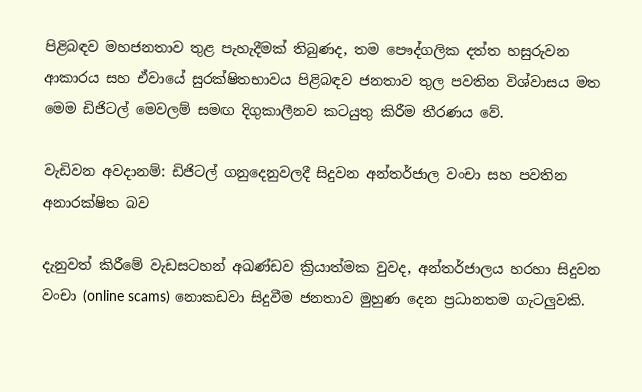පිළිබඳව මහජනතාව තුළ පැහැදීමක් තිබුණද, තම පෞද්ගලික දත්ත හසුරුවන ආකාරය සහ ඒවායේ සුරක්ෂිතභාවය පිළිබඳව ජනතාව තුල පවතින විශ්වාසය මත මෙම ඩිජිටල් මෙවලම් සමඟ දිගුකාලීනව කටයුතු කිරීම තීරණය වේ.

වැඩිවන අවදානම්: ඩිජිටල් ගනුදෙනුවලදී සිදුවන අන්තර්ජාල වංචා සහ පවතින අනාරක්ෂිත බව

දැනුවත් කිරීමේ වැඩසටහන් අඛණ්ඩව ක්‍රියාත්මක වුවද, අන්තර්ජාලය හරහා සිදුවන වංචා (online scams) නොකඩවා සිදුවීම ජනතාව මුහුණ දෙන ප්‍රධානතම ගැටලුවකි.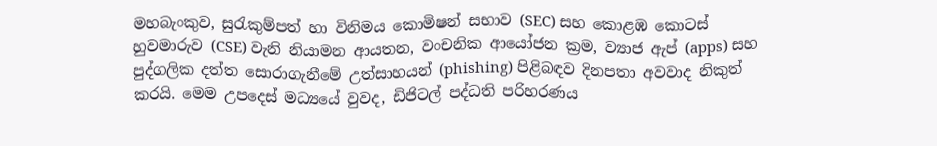මහබැංකුව, සුරැකුම්පත් හා විනිමය කොමිෂන් සභාව (SEC) සහ කොළඹ කොටස් හුවමාරුව (CSE) වැනි නියාමන ආයතන, වංචනික ආයෝජන ක්‍රම, ව්‍යාජ ඇප් (apps) සහ පුද්ගලික දත්ත සොරාගැනීමේ උත්සාහයන් (phishing) පිළිබඳව දිනපතා අවවාද නිකුත් කරයි. මෙම උපදෙස් මධ්‍යයේ වුවද, ඩිජිටල් පද්ධති පරිහරණය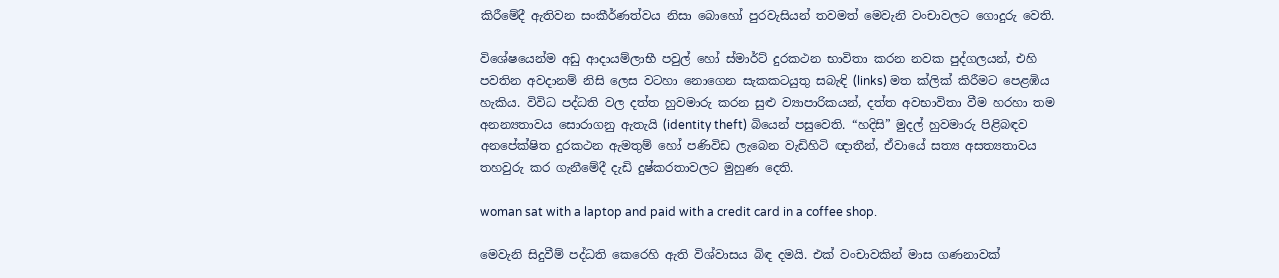කිරීමේදී ඇතිවන සංකීර්ණත්වය නිසා බොහෝ පුරවැසියන් තවමත් මෙවැනි වංචාවලට ගොදුරු වෙති.

විශේෂයෙන්ම අඩු ආදායම්ලාභී පවුල් හෝ ස්මාර්ට් දුරකථන භාවිතා කරන නවක පුද්ගලයන්, එහි පවතින අවදානම් නිසි ලෙස වටහා නොගෙන සැකකටයුතු සබැඳි (links) මත ක්ලික් කිරීමට පෙළඹිය හැකිය. විවිධ පද්ධති වල දත්ත හුවමාරු කරන සුළු ව්‍යාපාරිකයන්, දත්ත අවභාවිතා වීම හරහා තම අනන්‍යතාවය සොරාගනු ඇතැයි (identity theft) බියෙන් පසුවෙති. “හදිසි” මුදල් හුවමාරු පිළිබඳව අනපේක්ෂිත දුරකථන ඇමතුම් හෝ පණිවිඩ ලැබෙන වැඩිහිටි ඥාතීන්, ඒවායේ සත්‍ය අසත්‍යතාවය තහවුරු කර ගැනීමේදී දැඩි දුෂ්කරතාවලට මුහුණ දෙති.

woman sat with a laptop and paid with a credit card in a coffee shop.

මෙවැනි සිදුවීම් පද්ධති කෙරෙහි ඇති විශ්වාසය බිඳ දමයි. එක් වංචාවකින් මාස ගණනාවක්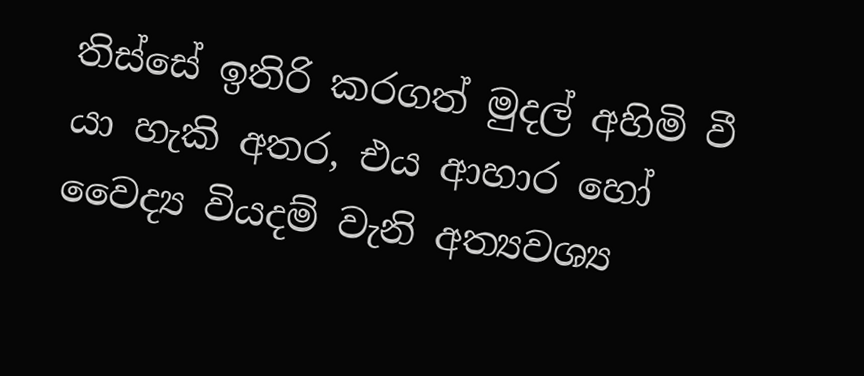තිස්සේ ඉතිරි කරගත් මුදල් අහිමි වී යා හැකි අතර, එය ආහාර හෝ වෛද්‍ය වියදම් වැනි අත්‍යවශ්‍ය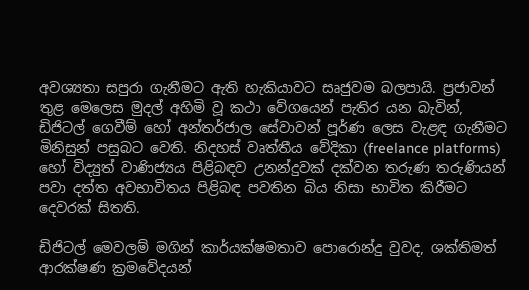අවශ්‍යතා සපුරා ගැනීමට ඇති හැකියාවට සෘජුවම බලපායි. ප්‍රජාවන් තුළ මෙලෙස මුදල් අහිමි වූ කථා වේගයෙන් පැතිර යන බැවින්, ඩිජිටල් ගෙවීම් හෝ අන්තර්ජාල සේවාවන් පූර්ණ ලෙස වැළඳ ගැනීමට මිනිසුන් පසුබට වෙති. නිදහස් වෘත්තීය වේදිකා (freelance platforms) හෝ විද්‍යුත් වාණිජ්‍යය පිළිබඳව උනන්දුවක් දක්වන තරුණ තරුණියන් පවා දත්ත අවභාවිතය පිළිබඳ පවතින බිය නිසා භාවිත කිරීමට දෙවරක් සිතති.

ඩිජිටල් මෙවලම් මගින් කාර්යක්ෂමතාව පොරොන්දු වුවද, ශක්තිමත් ආරක්ෂණ ක්‍රමවේදයන්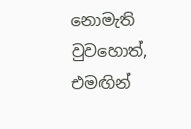නොමැති වුවහොත්, එමඟින්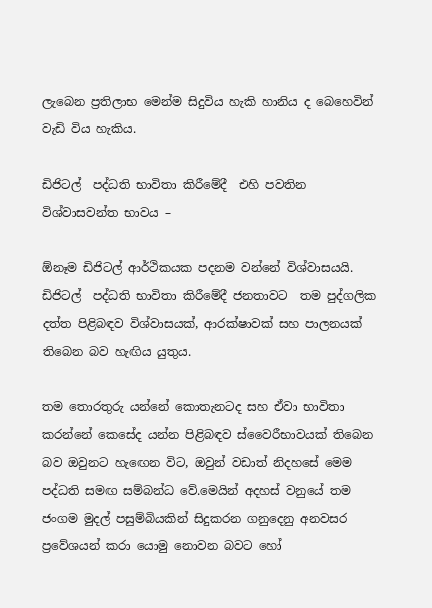ලැබෙන ප්‍රතිලාභ මෙන්ම සිදුවිය හැකි හානිය ද බෙහෙවින් වැඩි විය හැකිය.

ඩිජිටල්  පද්ධති භාවිතා කිරීමේදී  එහි පවතින විශ්වාසවන්ත භාවය –

ඕනෑම ඩිජිටල් ආර්ථිකයක පදනම වන්නේ විශ්වාසයයි. ඩිජිටල්  පද්ධති භාවිතා කිරීමේදී ජනතාවට  තම පුද්ගලික දත්ත පිළිබඳව විශ්වාසයක්, ආරක්ෂාවක් සහ පාලනයක් තිබෙන බව හැඟිය යුතුය.

තම තොරතුරු යන්නේ කොතැනටද සහ ඒවා භාවිතා කරන්නේ කෙසේද යන්න පිළිබඳව ස්වෛරීභාවයක් තිබෙන බව ඔවුනට හැඟෙන විට, ඔවුන් වඩාත් නිදහසේ මෙම පද්ධති සමඟ සම්බන්ධ වේ.මෙයින් අදහස් වනුයේ තම  ජංගම මුදල් පසුම්බියකින් සිදුකරන ගනුදෙනු අනවසර ප්‍රවේශයන් කරා යොමු නොවන බවට හෝ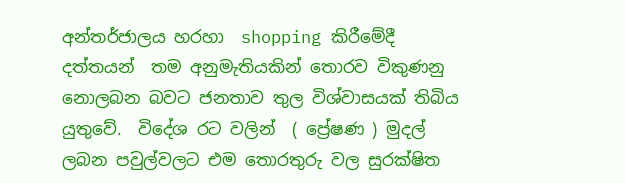අන්තර්ජාලය හරහා  shopping කිරීමේදී දත්තයන්  තම අනුමැතියකින් තොරව විකුණනු නොලබන බවට ජනතාව තුල විශ්වාසයක් තිබිය යුතුවේ.  විදේශ රට වලින්  ( ප්‍රේෂණ ) මුදල් ලබන පවුල්වලට එම තොරතුරු වල සුරක්ෂිත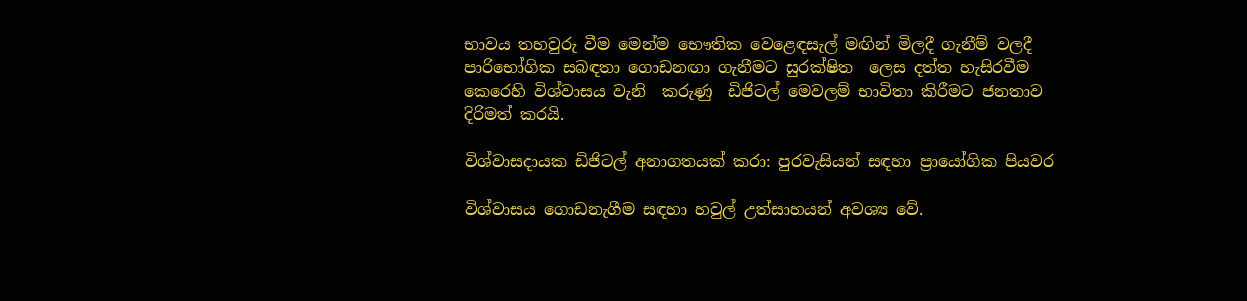භාවය තහවුරු වීම මෙන්ම භෞතික වෙළෙඳසැල් මඟින් මිලදී ගැනීම් වලදී   පාරිභෝගික සබඳතා ගොඩනඟා ගැනීමට සුරක්ෂිත  ලෙස දත්ත හැසිරවීම කෙරෙහි විශ්වාසය වැනි  කරුණු  ඩිජිටල් මෙවලම් භාවිතා කිරීමට ජනතාව  දිරිමත් කරයි.

විශ්වාසදායක ඩිජිටල් අනාගතයක් කරා: පුරවැසියන් සඳහා ප්‍රායෝගික පියවර

විශ්වාසය ගොඩනැගීම සඳහා හවුල් උත්සාහයන් අවශ්‍ය වේ.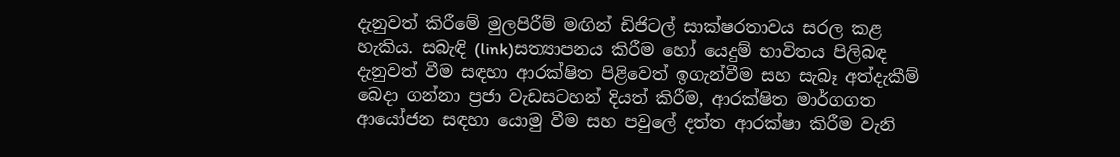දැනුවත් කිරීමේ මුලපිරීම් මඟින් ඩිජිටල් සාක්ෂරතාවය සරල කළ හැකිය. සබැඳි (link)සත්‍යාපනය කිරීම හෝ යෙදුම් භාවිතය පිලිබඳ දැනුවත් වීම සඳහා ආරක්ෂිත පිළිවෙත් ඉගැන්වීම සහ සැබෑ අත්දැකීම් බෙදා ගන්නා ප්‍රජා වැඩසටහන් දියත් කිරීම, ආරක්ෂිත මාර්ගගත ආයෝජන සඳහා යොමු වීම සහ පවුලේ දත්ත ආරක්ෂා කිරීම වැනි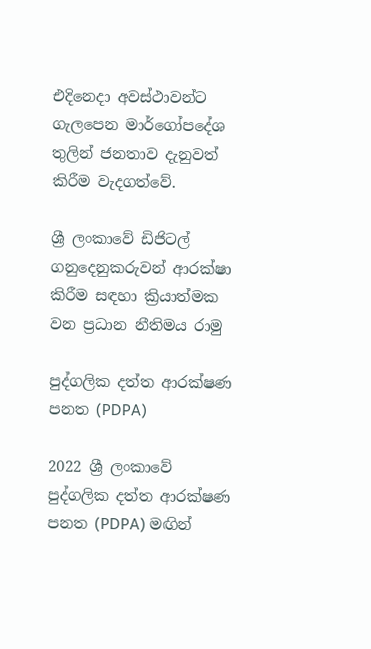එදිනෙදා අවස්ථාවන්ට ගැලපෙන මාර්ගෝපදේශ තුලින් ජනතාව දැනුවත් කිරීම වැදගත්වේ.

ශ්‍රී ලංකාවේ ඩිජිටල් ගනුදෙනුකරුවන් ආරක්ෂා කිරීම සඳහා ක්‍රියාත්මක වන ප්‍රධාන නීතිමය රාමු

පුද්ගලික දත්ත ආරක්ෂණ පනත (PDPA)

2022 ශ්‍රී ලංකාවේ පුද්ගලික දත්ත ආරක්ෂණ පනත (PDPA) මඟින්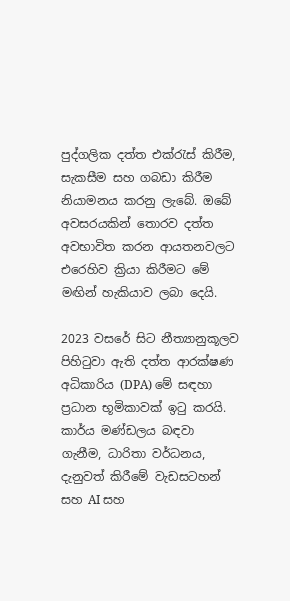පුද්ගලික දත්ත එක්රැස් කිරීම, සැකසීම සහ ගබඩා කිරීම නියාමනය කරනු ලැබේ. ඔබේ අවසරයකින් තොරව දත්ත අවභාවිත කරන ආයතනවලට එරෙහිව ක්‍රියා කිරීමට මේ මඟින් හැකියාව ලබා දෙයි.

2023 වසරේ සිට නීත්‍යානුකූලව පිහිටුවා ඇති දත්ත ආරක්ෂණ අධිකාරිය (DPA) මේ සඳහා  ප්‍රධාන භූමිකාවක් ඉටු කරයි. කාර්ය මණ්ඩලය බඳවා ගැනීම, ධාරිතා වර්ධනය, දැනුවත් කිරීමේ වැඩසටහන් සහ AI සහ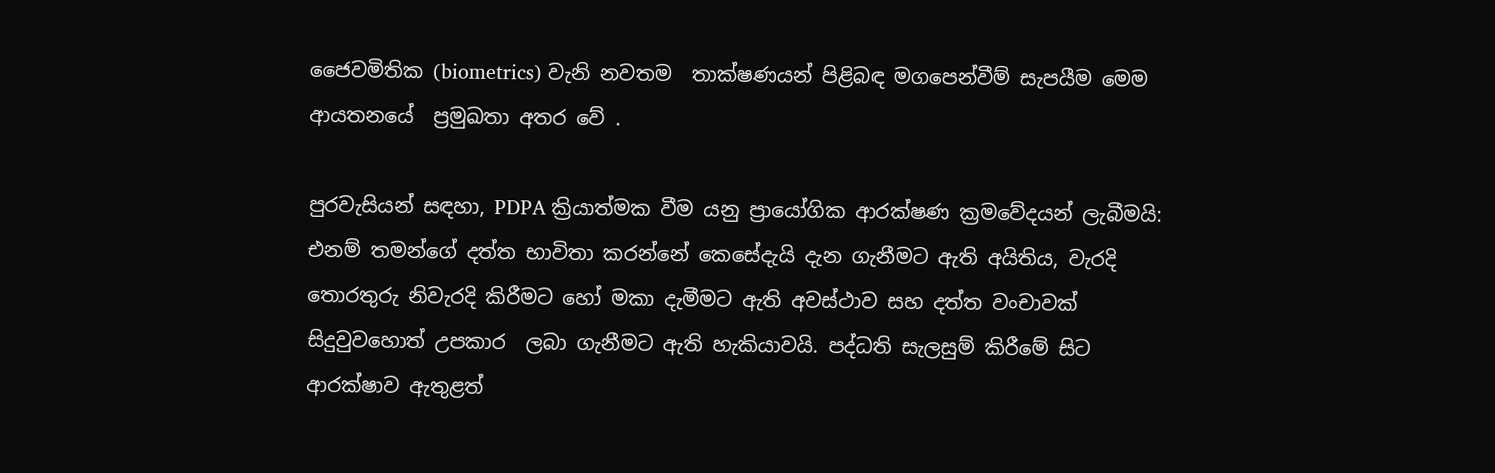ජෛවමිතික (biometrics) වැනි නවතම  තාක්ෂණයන් පිළිබඳ මගපෙන්වීම් සැපයීම මෙම ආයතනයේ  ප්‍රමුඛතා අතර වේ .

පුරවැසියන් සඳහා, PDPA ක්‍රියාත්මක වීම යනු ප්‍රායෝගික ආරක්ෂණ ක්‍රමවේදයන් ලැබීමයි: එනම් තමන්ගේ දත්ත භාවිතා කරන්නේ කෙසේදැයි දැන ගැනීමට ඇති අයිතිය, වැරදි තොරතුරු නිවැරදි කිරීමට හෝ මකා දැමීමට ඇති අවස්ථාව සහ දත්ත වංචාවක්  සිදුවුවහොත් උපකාර  ලබා ගැනීමට ඇති හැකියාවයි. පද්ධති සැලසුම් කිරීමේ සිට ආරක්ෂාව ඇතුළත්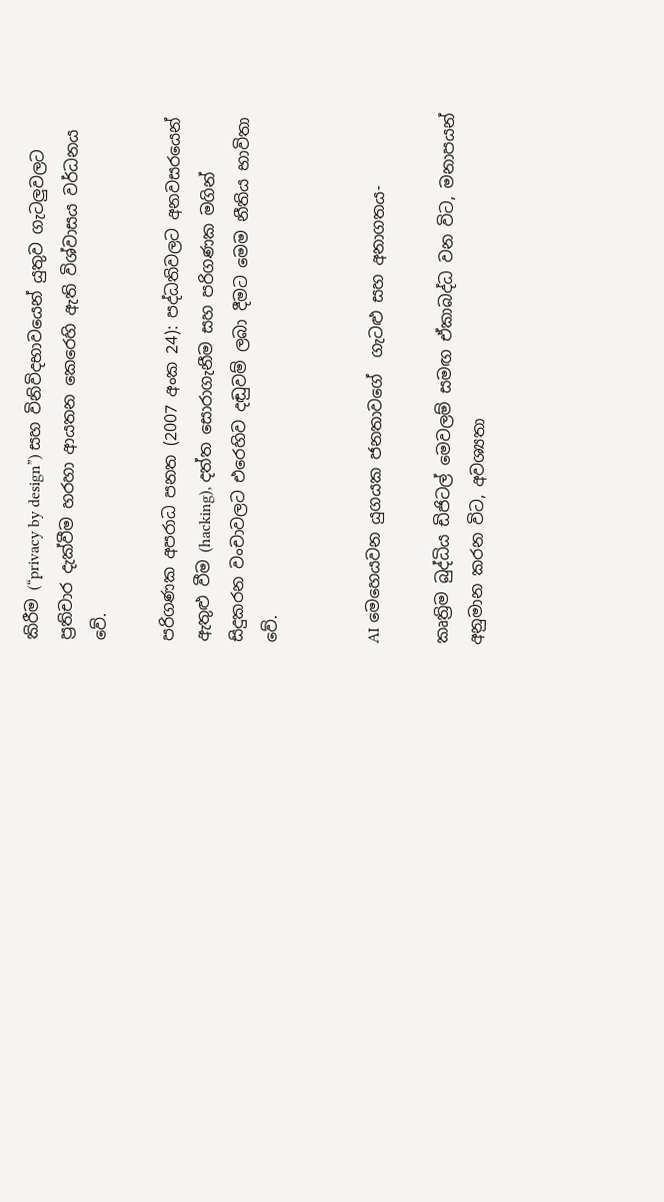කිරීම (“privacy by design”) සහ විනිවිදභාවයෙන් යුතුව ගැටලුවලට ප්‍රතිචාර දැක්වීම හරහා ආයතන කෙරෙහි ඇති විශ්වාසය වර්ධනය වේ.

පරිගණක අපරාධ පනත (2007 අංක 24): පද්ධතිවලට අනවසරයෙන් ඇතුළු වීම (hacking), දත්ත සොරාගැනීම සහ පරිගණක මගින් සිදුකරන වංචාවලට එරෙහිව දඬුවම් ලබා දීමට මෙම නීතිය භාවිතා වේ.


AI මෙහෙයවන යුගයක ජනතාවගේ  ගැටළු සහ අනාගතය-

කෘත්‍රිම බුද්ධිය ඩිජිටල් මෙවලම් සමඟ ඒකාබද්ධ වන විට, මනාපයන් අනුමාන කරන විට, අවශ්‍යතා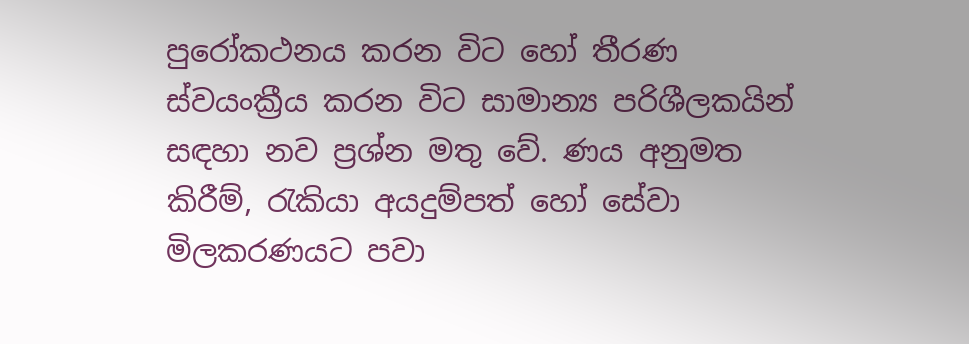පුරෝකථනය කරන විට හෝ තීරණ ස්වයංක්‍රීය කරන විට සාමාන්‍ය පරිශීලකයින් සඳහා නව ප්‍රශ්න මතු වේ. ණය අනුමත කිරීම්, රැකියා අයදුම්පත් හෝ සේවා මිලකරණයට පවා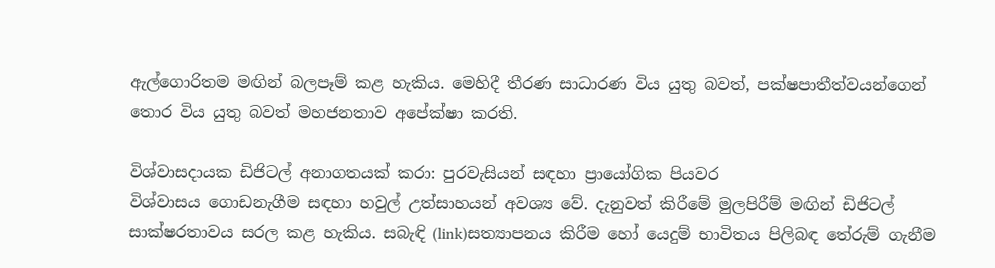ඇල්ගොරිතම මඟින් බලපෑම් කළ හැකිය. මෙහිදී තීරණ සාධාරණ විය යුතු බවත්, පක්ෂපාතීත්වයන්ගෙන් තොර විය යුතු බවත් මහජනතාව අපේක්ෂා කරති.

විශ්වාසදායක ඩිජිටල් අනාගතයක් කරා: පුරවැසියන් සඳහා ප්‍රායෝගික පියවර
විශ්වාසය ගොඩනැගීම සඳහා හවුල් උත්සාහයන් අවශ්‍ය වේ. දැනුවත් කිරීමේ මුලපිරීම් මඟින් ඩිජිටල් සාක්ෂරතාවය සරල කළ හැකිය. සබැඳි (link)සත්‍යාපනය කිරීම හෝ යෙදුම් භාවිතය පිලිබඳ තේරුම් ගැනීම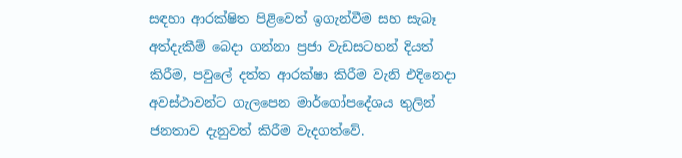සඳහා ආරක්ෂිත පිළිවෙත් ඉගැන්වීම සහ සැබෑ අත්දැකීම් බෙදා ගන්නා ප්‍රජා වැඩසටහන් දියත් කිරීම, පවුලේ දත්ත ආරක්ෂා කිරීම වැනි එදිනෙදා අවස්ථාවන්ට ගැලපෙන මාර්ගෝපදේශය තුලින් ජනතාව දැනුවත් කිරීම වැදගත්වේ.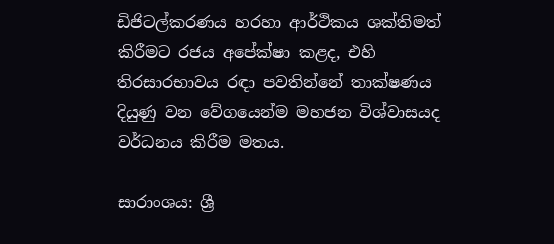ඩිජිටල්කරණය හරහා ආර්ථිකය ශක්තිමත් කිරීමට රජය අපේක්ෂා කළද, එහි තිරසාරභාවය රඳා පවතින්නේ තාක්ෂණය දියුණු වන වේගයෙන්ම මහජන විශ්වාසයද වර්ධනය කිරීම මතය.

සාරාංශය: ශ්‍රී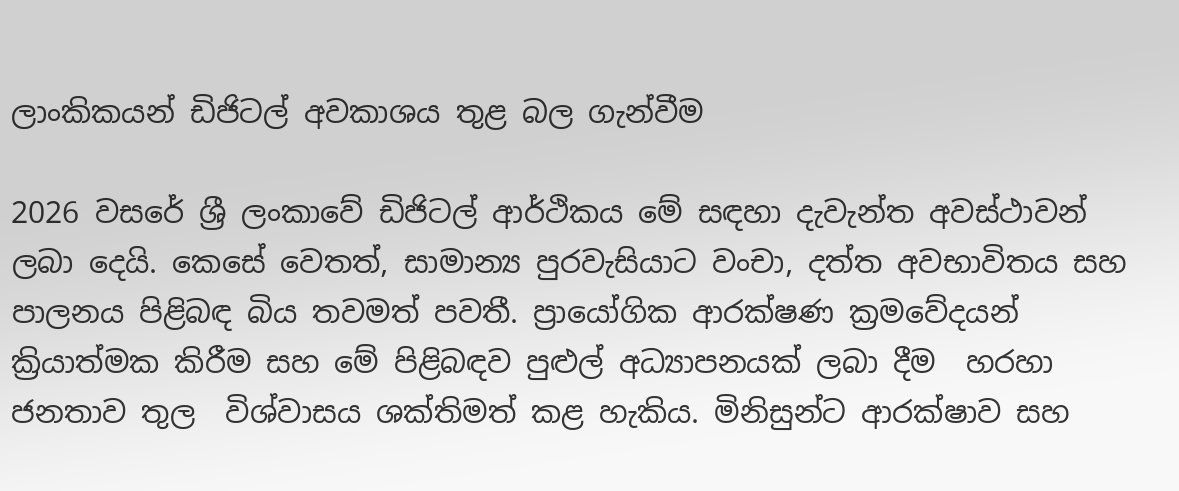ලාංකිකයන් ඩිජිටල් අවකාශය තුළ බල ගැන්වීම

2026 වසරේ ශ්‍රී ලංකාවේ ඩිජිටල් ආර්ථිකය මේ සඳහා දැවැන්ත අවස්ථාවන් ලබා දෙයි. කෙසේ වෙතත්, සාමාන්‍ය පුරවැසියාට වංචා, දත්ත අවභාවිතය සහ පාලනය පිළිබඳ බිය තවමත් පවතී. ප්‍රායෝගික ආරක්ෂණ ක්‍රමවේදයන් ක්‍රියාත්මක කිරීම සහ මේ පිළිබඳව පුළුල් අධ්‍යාපනයක් ලබා දීම  හරහා ජනතාව තුල  විශ්වාසය ශක්තිමත් කළ හැකිය. මිනිසුන්ට ආරක්ෂාව සහ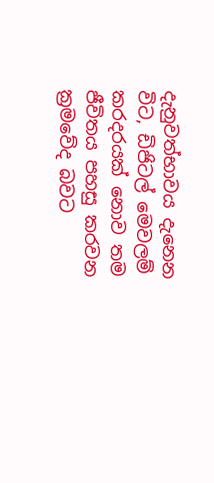දැනුවත්භාවය දැනෙන විට, ඩිජිටල් මෙවලම් කරදරයක් නොව තම ජීවිතය පහසු කරවන ක්‍රමවේද බවට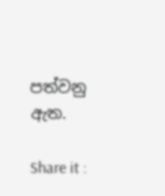පත්වනු ඇත.

Share it :